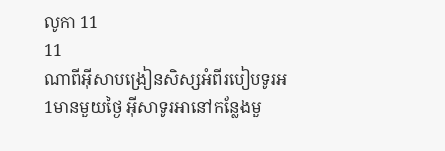លូកា 11
11
ណាពីអ៊ីសាបង្រៀនសិស្សអំពីរបៀបទូរអ
1មានមួយថ្ងៃ អ៊ីសាទូរអានៅកន្លែងមួ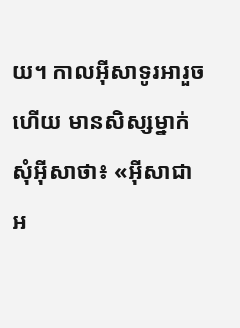យ។ កាលអ៊ីសាទូរអារួចហើយ មានសិស្សម្នាក់សុំអ៊ីសាថា៖ «អ៊ីសាជាអ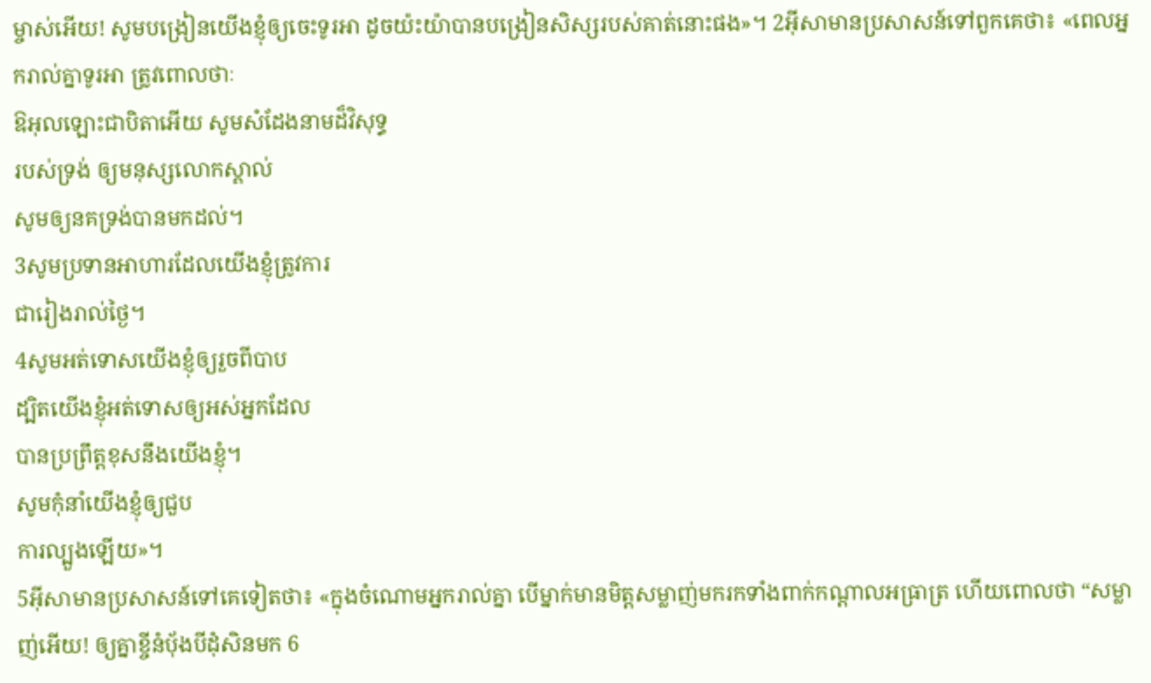ម្ចាស់អើយ! សូមបង្រៀនយើងខ្ញុំឲ្យចេះទូរអា ដូចយ៉ះយ៉ាបានបង្រៀនសិស្សរបស់គាត់នោះផង»។ 2អ៊ីសាមានប្រសាសន៍ទៅពួកគេថា៖ «ពេលអ្នករាល់គ្នាទូរអា ត្រូវពោលថាៈ
ឱអុលឡោះជាបិតាអើយ សូមសំដែងនាមដ៏វិសុទ្ធ
របស់ទ្រង់ ឲ្យមនុស្សលោកស្គាល់
សូមឲ្យនគទ្រង់បានមកដល់។
3សូមប្រទានអាហារដែលយើងខ្ញុំត្រូវការ
ជារៀងរាល់ថ្ងៃ។
4សូមអត់ទោសយើងខ្ញុំឲ្យរួចពីបាប
ដ្បិតយើងខ្ញុំអត់ទោសឲ្យអស់អ្នកដែល
បានប្រព្រឹត្ដខុសនឹងយើងខ្ញុំ។
សូមកុំនាំយើងខ្ញុំឲ្យជួប
ការល្បួងឡើយ»។
5អ៊ីសាមានប្រសាសន៍ទៅគេទៀតថា៖ «ក្នុងចំណោមអ្នករាល់គ្នា បើម្នាក់មានមិត្ដសម្លាញ់មករកទាំងពាក់កណ្ដាលអធ្រាត្រ ហើយពោលថា “សម្លាញ់អើយ! ឲ្យគ្នាខ្ចីនំបុ័ងបីដុំសិនមក 6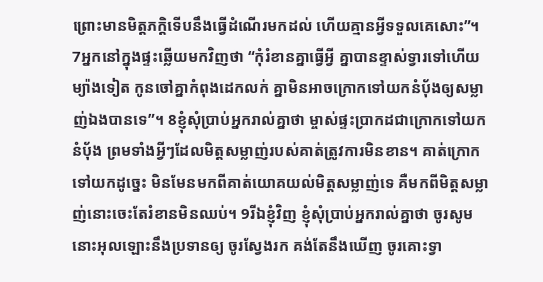ព្រោះមានមិត្ដភក្ដិទើបនឹងធ្វើដំណើរមកដល់ ហើយគ្មានអ្វីទទួលគេសោះ”។ 7អ្នកនៅក្នុងផ្ទះឆ្លើយមកវិញថា “កុំរំខានគ្នាធ្វើអ្វី គ្នាបានខ្ទាស់ទ្វារទៅហើយ ម្យ៉ាងទៀត កូនចៅគ្នាកំពុងដេកលក់ គ្នាមិនអាចក្រោកទៅយកនំបុ័ងឲ្យសម្លាញ់ឯងបានទេ”។ 8ខ្ញុំសុំប្រាប់អ្នករាល់គ្នាថា ម្ចាស់ផ្ទះប្រាកដជាក្រោកទៅយកនំបុ័ង ព្រមទាំងអ្វីៗដែលមិត្ដសម្លាញ់របស់គាត់ត្រូវការមិនខាន។ គាត់ក្រោកទៅយកដូច្នេះ មិនមែនមកពីគាត់យោគយល់មិត្ដសម្លាញ់ទេ គឺមកពីមិត្ដសម្លាញ់នោះចេះតែរំខានមិនឈប់។ 9រីឯខ្ញុំវិញ ខ្ញុំសុំប្រាប់អ្នករាល់គ្នាថា ចូរសូម នោះអុលឡោះនឹងប្រទានឲ្យ ចូរស្វែងរក គង់តែនឹងឃើញ ចូរគោះទ្វា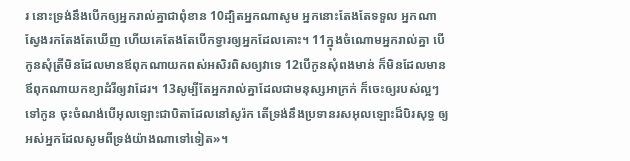រ នោះទ្រង់នឹងបើកឲ្យអ្នករាល់គ្នាជាពុំខាន 10ដ្បិតអ្នកណាសូម អ្នកនោះតែងតែទទួល អ្នកណាស្វែងរកតែងតែឃើញ ហើយគេតែងតែបើកទ្វារឲ្យអ្នកដែលគោះ។ 11ក្នុងចំណោមអ្នករាល់គ្នា បើកូនសុំត្រីមិនដែលមានឪពុកណាយកពស់អសិរពិសឲ្យវាទេ 12បើកូនសុំពងមាន់ ក៏មិនដែលមានឪពុកណាយកខ្យាដំរីឲ្យវាដែរ។ 13សូម្បីតែអ្នករាល់គ្នាដែលជាមនុស្សអាក្រក់ ក៏ចេះឲ្យរបស់ល្អៗទៅកូន ចុះចំណង់បើអុលឡោះជាបិតាដែលនៅសូរ៉ក តើទ្រង់នឹងប្រទានរសអុលឡោះដ៏បិរសុទ្ធ ឲ្យអស់អ្នកដែលសូមពីទ្រង់យ៉ាងណាទៅទៀត»។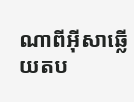ណាពីអ៊ីសាឆ្លើយតប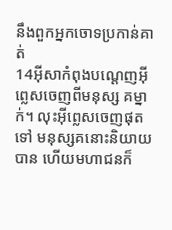នឹងពួកអ្នកចោទប្រកាន់គាត់
14អ៊ីសាកំពុងបណ្ដេញអ៊ីព្លេសចេញពីមនុស្ស គម្នាក់។ លុះអ៊ីព្លេសចេញផុតទៅ មនុស្សគនោះនិយាយបាន ហើយមហាជនក៏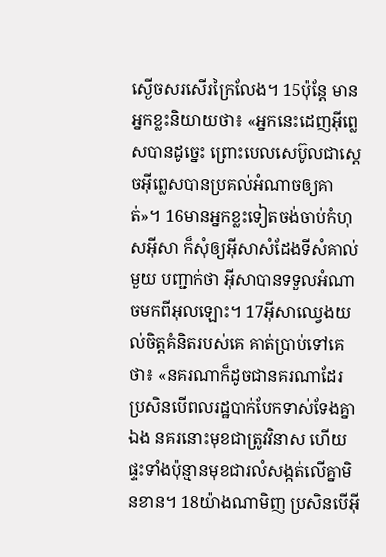ស្ងើចសរសើរក្រៃលែង។ 15ប៉ុន្តែ មានអ្នកខ្លះនិយាយថា៖ «អ្នកនេះដេញអ៊ីព្លេសបានដូច្នេះ ព្រោះបេលសេប៊ូលជាស្ដេចអ៊ីព្លេសបានប្រគល់អំណាចឲ្យគាត់»។ 16មានអ្នកខ្លះទៀតចង់ចាប់កំហុសអ៊ីសា ក៏សុំឲ្យអ៊ីសាសំដែងទីសំគាល់មួយ បញ្ជាក់ថា អ៊ីសាបានទទួលអំណាចមកពីអុលឡោះ។ 17អ៊ីសាឈ្វេងយល់ចិត្ដគំនិតរបស់គេ គាត់ប្រាប់ទៅគេថា៖ «នគរណាក៏ដូចជានគរណាដែរ ប្រសិនបើពលរដ្ឋបាក់បែកទាស់ទែងគ្នាឯង នគរនោះមុខជាត្រូវវិនាស ហើយផ្ទះទាំងប៉ុន្មានមុខជារលំសង្កត់លើគ្នាមិនខាន។ 18យ៉ាងណាមិញ ប្រសិនបើអ៊ី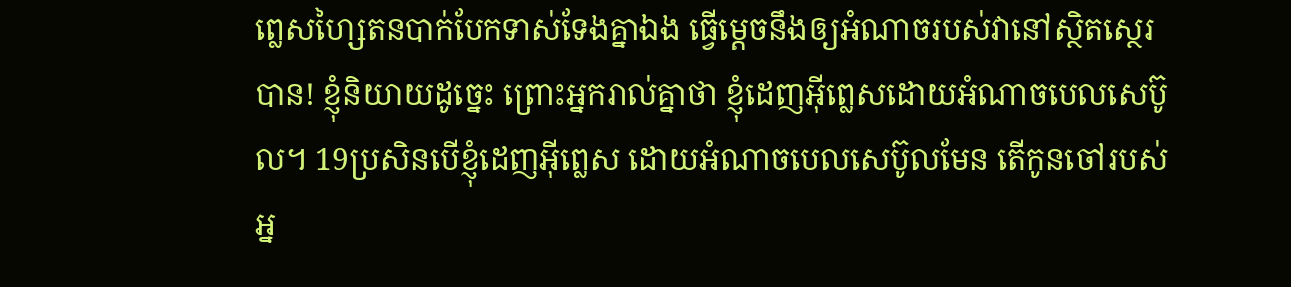ព្លេសហ្សៃតនបាក់បែកទាស់ទែងគ្នាឯង ធ្វើម្ដេចនឹងឲ្យអំណាចរបស់វានៅស្ថិតស្ថេរបាន! ខ្ញុំនិយាយដូច្នេះ ព្រោះអ្នករាល់គ្នាថា ខ្ញុំដេញអ៊ីព្លេសដោយអំណាចបេលសេប៊ូល។ 19ប្រសិនបើខ្ញុំដេញអ៊ីព្លេស ដោយអំណាចបេលសេប៊ូលមែន តើកូនចៅរបស់អ្ន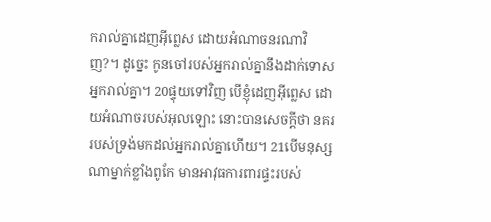ករាល់គ្នាដេញអ៊ីព្លេស ដោយអំណាចនរណាវិញ?។ ដូច្នេះ កូនចៅរបស់អ្នករាល់គ្នានឹងដាក់ទោសអ្នករាល់គ្នា។ 20ផ្ទុយទៅវិញ បើខ្ញុំដេញអ៊ីព្លេស ដោយអំណាចរបស់អុលឡោះ នោះបានសេចក្ដីថា នគររបស់ទ្រង់មកដល់អ្នករាល់គ្នាហើយ។ 21បើមនុស្សណាម្នាក់ខ្លាំងពូកែ មានអាវុធការពារផ្ទះរបស់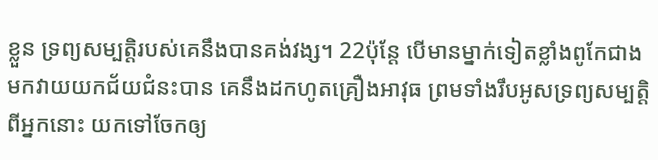ខ្លួន ទ្រព្យសម្បត្តិរបស់គេនឹងបានគង់វង្ស។ 22ប៉ុន្តែ បើមានម្នាក់ទៀតខ្លាំងពូកែជាង មកវាយយកជ័យជំនះបាន គេនឹងដកហូតគ្រឿងអាវុធ ព្រមទាំងរឹបអូសទ្រព្យសម្បត្តិពីអ្នកនោះ យកទៅចែកឲ្យ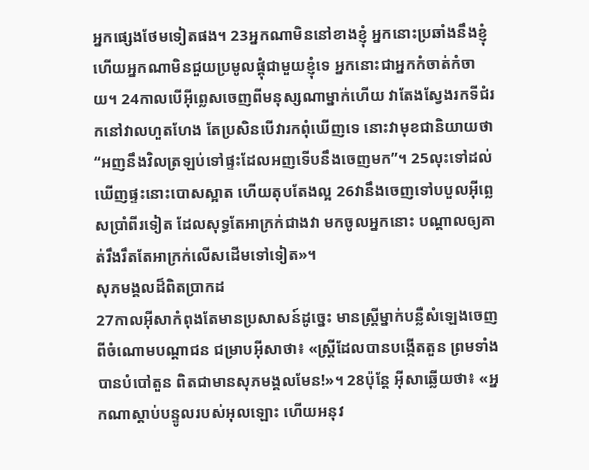អ្នកផ្សេងថែមទៀតផង។ 23អ្នកណាមិននៅខាងខ្ញុំ អ្នកនោះប្រឆាំងនឹងខ្ញុំ ហើយអ្នកណាមិនជួយប្រមូលផ្ដុំជាមួយខ្ញុំទេ អ្នកនោះជាអ្នកកំចាត់កំចាយ។ 24កាលបើអ៊ីព្លេសចេញពីមនុស្សណាម្នាក់ហើយ វាតែងស្វែងរកទីជំរកនៅវាលហួតហែង តែប្រសិនបើវារកពុំឃើញទេ នោះវាមុខជានិយាយថា “អញនឹងវិលត្រឡប់ទៅផ្ទះដែលអញទើបនឹងចេញមក”។ 25លុះទៅដល់ ឃើញផ្ទះនោះបោសស្អាត ហើយតុបតែងល្អ 26វានឹងចេញទៅបបួលអ៊ីព្លេសប្រាំពីរទៀត ដែលសុទ្ធតែអាក្រក់ជាងវា មកចូលអ្នកនោះ បណ្ដាលឲ្យគាត់រឹងរឹតតែអាក្រក់លើសដើមទៅទៀត»។
សុភមង្គលដ៏ពិតប្រាកដ
27កាលអ៊ីសាកំពុងតែមានប្រសាសន៍ដូច្នេះ មានស្ដ្រីម្នាក់បន្លឺសំឡេងចេញពីចំណោមបណ្ដាជន ជម្រាបអ៊ីសាថា៖ «ស្ដ្រីដែលបានបង្កើតតួន ព្រមទាំងបានបំបៅតួន ពិតជាមានសុភមង្គលមែន!»។ 28ប៉ុន្តែ អ៊ីសាឆ្លើយថា៖ «អ្នកណាស្ដាប់បន្ទូលរបស់អុលឡោះ ហើយអនុវ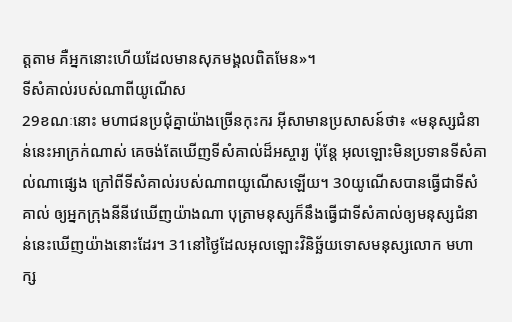ត្ដតាម គឺអ្នកនោះហើយដែលមានសុភមង្គលពិតមែន»។
ទីសំគាល់របស់ណាពីយូណើស
29ខណៈនោះ មហាជនប្រជុំគ្នាយ៉ាងច្រើនកុះករ អ៊ីសាមានប្រសាសន៍ថា៖ «មនុស្សជំនាន់នេះអាក្រក់ណាស់ គេចង់តែឃើញទីសំគាល់ដ៏អស្ចារ្យ ប៉ុន្តែ អុលឡោះមិនប្រទានទីសំគាល់ណាផ្សេង ក្រៅពីទីសំគាល់របស់ណាពយូណើសឡើយ។ 30យូណើសបានធ្វើជាទីសំគាល់ ឲ្យអ្នកក្រុងនីនីវេឃើញយ៉ាងណា បុត្រាមនុស្សក៏នឹងធ្វើជាទីសំគាល់ឲ្យមនុស្សជំនាន់នេះឃើញយ៉ាងនោះដែរ។ 31នៅថ្ងៃដែលអុលឡោះវិនិច្ឆ័យទោសមនុស្សលោក មហាក្ស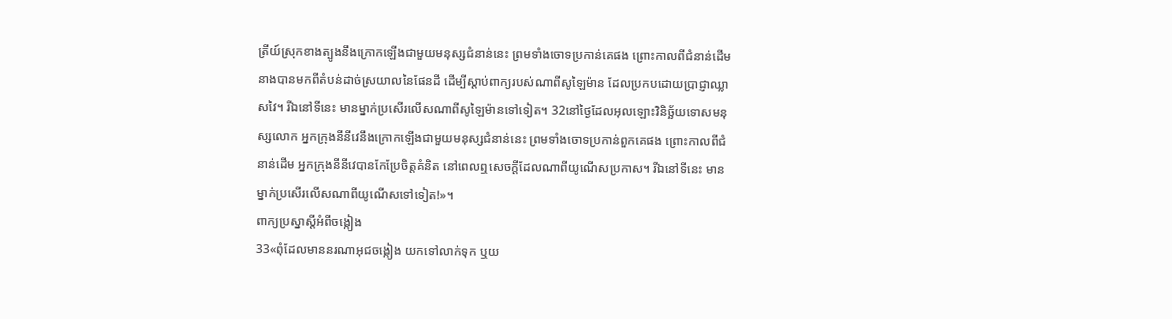ត្រីយ៍ស្រុកខាងត្បូងនឹងក្រោកឡើងជាមួយមនុស្សជំនាន់នេះ ព្រមទាំងចោទប្រកាន់គេផង ព្រោះកាលពីជំនាន់ដើម នាងបានមកពីតំបន់ដាច់ស្រយាលនៃផែនដី ដើម្បីស្ដាប់ពាក្យរបស់ណាពីសូឡៃម៉ាន ដែលប្រកបដោយប្រាជ្ញាឈ្លាសវៃ។ រីឯនៅទីនេះ មានម្នាក់ប្រសើរលើសណាពីសូឡៃម៉ានទៅទៀត។ 32នៅថ្ងៃដែលអុលឡោះវិនិច្ឆ័យទោសមនុស្សលោក អ្នកក្រុងនីនីវេនឹងក្រោកឡើងជាមួយមនុស្សជំនាន់នេះ ព្រមទាំងចោទប្រកាន់ពួកគេផង ព្រោះកាលពីជំនាន់ដើម អ្នកក្រុងនីនីវេបានកែប្រែចិត្ដគំនិត នៅពេលឮសេចក្ដីដែលណាពីយូណើសប្រកាស។ រីឯនៅទីនេះ មានម្នាក់ប្រសើរលើសណាពីយូណើសទៅទៀត!»។
ពាក្យប្រស្នាស្ដីអំពីចង្កៀង
33«ពុំដែលមាននរណាអុជចង្កៀង យកទៅលាក់ទុក ឬយ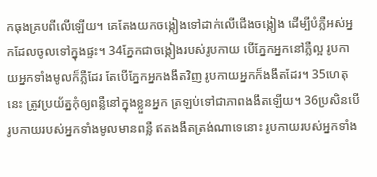កធុងគ្របពីលើឡើយ។ គេតែងយកចង្កៀងទៅដាក់លើជើងចង្កៀង ដើម្បីបំភ្លឺអស់អ្នកដែលចូលទៅក្នុងផ្ទះ។ 34ភ្នែកជាចង្កៀងរបស់រូបកាយ បើភ្នែកអ្នកនៅភ្លឺល្អ រូបកាយអ្នកទាំងមូលក៏ភ្លឺដែរ តែបើភ្នែកអ្នកងងឹតវិញ រូបកាយអ្នកក៏ងងឹតដែរ។ 35ហេតុនេះ ត្រូវប្រយ័ត្នកុំឲ្យពន្លឺនៅក្នុងខ្លួនអ្នក ត្រឡប់ទៅជាភាពងងឹតឡើយ។ 36ប្រសិនបើរូបកាយរបស់អ្នកទាំងមូលមានពន្លឺ ឥតងងឹតត្រង់ណាទេនោះ រូបកាយរបស់អ្នកទាំង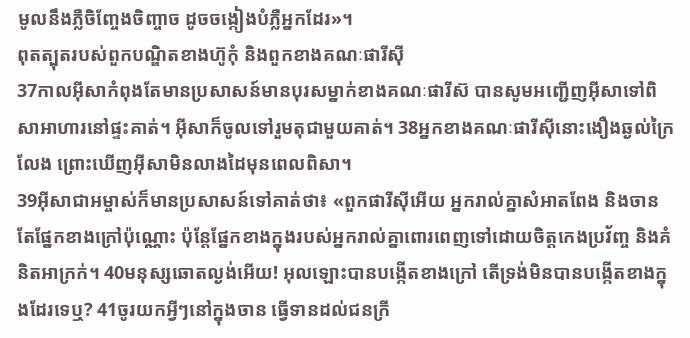មូលនឹងភ្លឺចិញ្ចែងចិញ្ចាច ដូចចង្កៀងបំភ្លឺអ្នកដែរ»។
ពុតត្បុតរបស់ពួកបណ្ឌិតខាងហ៊ូកុំ និងពួកខាងគណៈផារីស៊ី
37កាលអ៊ីសាកំពុងតែមានប្រសាសន៍មានបុរសម្នាក់ខាងគណៈផារីស៊ បានសូមអញ្ជើញអ៊ីសាទៅពិសាអាហារនៅផ្ទះគាត់។ អ៊ីសាក៏ចូលទៅរួមតុជាមួយគាត់។ 38អ្នកខាងគណៈផារីស៊ីនោះងឿងឆ្ងល់ក្រៃលែង ព្រោះឃើញអ៊ីសាមិនលាងដៃមុនពេលពិសា។
39អ៊ីសាជាអម្ចាស់ក៏មានប្រសាសន៍ទៅគាត់ថា៖ «ពួកផារីស៊ីអើយ អ្នករាល់គ្នាសំអាតពែង និងចាន តែផ្នែកខាងក្រៅប៉ុណ្ណោះ ប៉ុន្តែផ្នែកខាងក្នុងរបស់អ្នករាល់គ្នាពោរពេញទៅដោយចិត្ដកេងប្រវ័ញ្ច និងគំនិតអាក្រក់។ 40មនុស្សឆោតល្ងង់អើយ! អុលឡោះបានបង្កើតខាងក្រៅ តើទ្រង់មិនបានបង្កើតខាងក្នុងដែរទេឬ? 41ចូរយកអ្វីៗនៅក្នុងចាន ធ្វើទានដល់ជនក្រី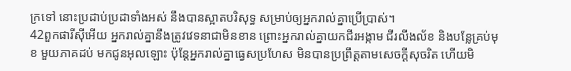ក្រទៅ នោះប្រដាប់ប្រដាទាំងអស់ នឹងបានស្អាតបរិសុទ្ធ សម្រាប់ឲ្យអ្នករាល់គ្នាប្រើប្រាស់។
42ពួកផារីស៊ីអើយ អ្នករាល់គ្នានឹងត្រូវវេទនាជាមិនខាន ព្រោះអ្នករាល់គ្នាយកជីរអង្កាម ជីរលីងល័ខ និងបន្លែគ្រប់មុខ មួយភាគដប់ មកជូនអុលឡោះ ប៉ុន្តែអ្នករាល់គ្នាធ្វេសប្រហែស មិនបានប្រព្រឹត្ដតាមសេចក្ដីសុចរិត ហើយមិ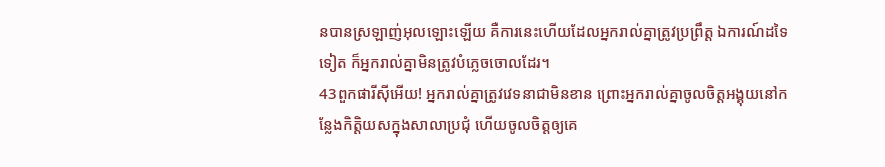នបានស្រឡាញ់អុលឡោះឡើយ គឺការនេះហើយដែលអ្នករាល់គ្នាត្រូវប្រព្រឹត្ដ ឯការណ៍ដទៃទៀត ក៏អ្នករាល់គ្នាមិនត្រូវបំភ្លេចចោលដែរ។
43ពួកផារីស៊ីអើយ! អ្នករាល់គ្នាត្រូវវេទនាជាមិនខាន ព្រោះអ្នករាល់គ្នាចូលចិត្ដអង្គុយនៅកន្លែងកិត្ដិយសក្នុងសាលាប្រជុំ ហើយចូលចិត្ដឲ្យគេ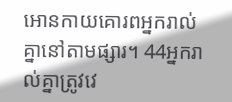អោនកាយគោរពអ្នករាល់គ្នានៅតាមផ្សារ។ 44អ្នករាល់គ្នាត្រូវវេ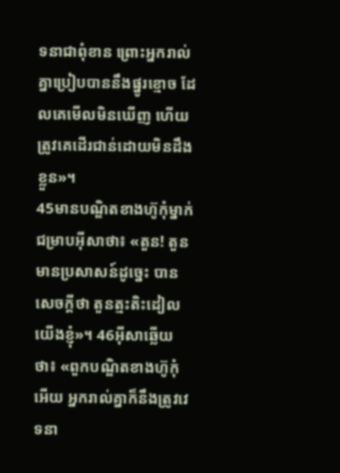ទនាជាពុំខាន ព្រោះអ្នករាល់គ្នាប្រៀបបាននឹងផ្នូរខ្មោច ដែលគេមើលមិនឃើញ ហើយត្រូវគេដើរជាន់ដោយមិនដឹងខ្លួន»។
45មានបណ្ឌិតខាងហ៊ូកុំម្នាក់ជម្រាបអ៊ីសាថា៖ «តួន! តួនមានប្រសាសន៍ដូច្នេះ បានសេចក្ដីថា តួនត្មះតិះដៀលយើងខ្ញុំ»។ 46អ៊ីសាឆ្លើយថា៖ «ពួកបណ្ឌិតខាងហ៊ូកុំអើយ អ្នករាល់គ្នាក៏នឹងត្រូវវេទនា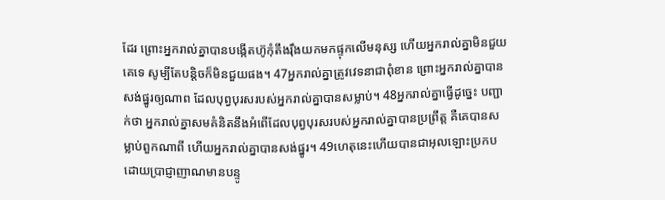ដែរ ព្រោះអ្នករាល់គ្នាបានបង្កើតហ៊ូកុំតឹងរ៉ឹងយកមកផ្ទុកលើមនុស្ស ហើយអ្នករាល់គ្នាមិនជួយគេទេ សូម្បីតែបន្ដិចក៏មិនជួយផង។ 47អ្នករាល់គ្នាត្រូវវេទនាជាពុំខាន ព្រោះអ្នករាល់គ្នាបានសង់ផ្នូរឲ្យណាព ដែលបុព្វបុរសរបស់អ្នករាល់គ្នាបានសម្លាប់។ 48អ្នករាល់គ្នាធ្វើដូច្នេះ បញ្ជាក់ថា អ្នករាល់គ្នាសមគំនិតនឹងអំពើដែលបុព្វបុរសរបស់អ្នករាល់គ្នាបានប្រព្រឹត្ដ គឺគេបានសម្លាប់ពួកណាពី ហើយអ្នករាល់គ្នាបានសង់ផ្នូរ។ 49ហេតុនេះហើយបានជាអុលឡោះប្រកបដោយប្រាជ្ញាញាណមានបន្ទូ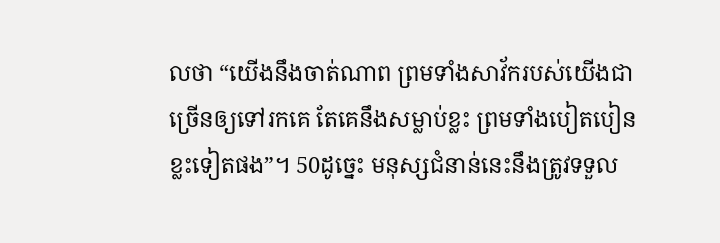លថា “យើងនឹងចាត់ណាព ព្រមទាំងសាវ័ករបស់យើងជាច្រើនឲ្យទៅរកគេ តែគេនឹងសម្លាប់ខ្លះ ព្រមទាំងបៀតបៀនខ្លះទៀតផង”។ 50ដូច្នេះ មនុស្សជំនាន់នេះនឹងត្រូវទទួល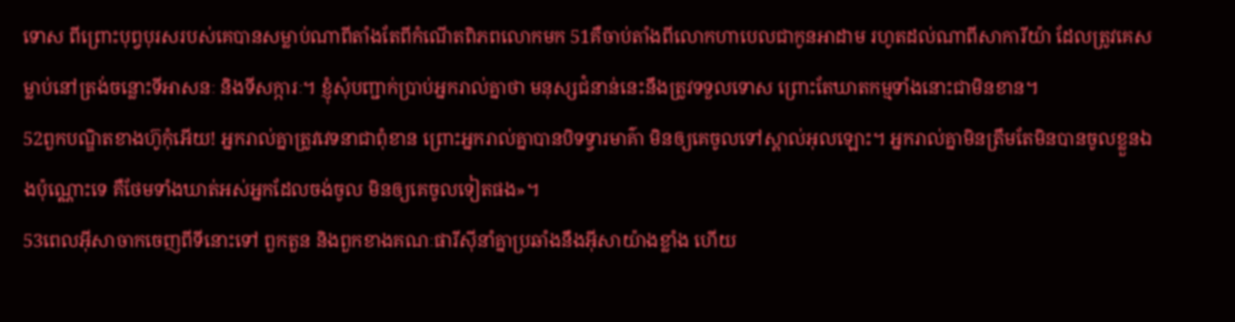ទោស ពីព្រោះបុព្វបុរសរបស់គេបានសម្លាប់ណាពីតាំងតែពីកំណើតពិភពលោកមក 51គឺចាប់តាំងពីលោកហាបេលជាកូនអាដាម រហូតដល់ណាពីសាការីយ៉ា ដែលត្រូវគេសម្លាប់នៅត្រង់ចន្លោះទីអាសនៈ និងទីសក្ការៈ។ ខ្ញុំសុំបញ្ជាក់ប្រាប់អ្នករាល់គ្នាថា មនុស្សជំនាន់នេះនឹងត្រូវទទួលទោស ព្រោះតែឃាតកម្មទាំងនោះជាមិនខាន។
52ពួកបណ្ឌិតខាងហ៊ូកុំអើយ! អ្នករាល់គ្នាត្រូវវេទនាជាពុំខាន ព្រោះអ្នករាល់គ្នាបានបិទទ្វារមាគ៌ា មិនឲ្យគេចូលទៅស្គាល់អុលឡោះ។ អ្នករាល់គ្នាមិនត្រឹមតែមិនបានចូលខ្លួនឯងប៉ុណ្ណោះទេ គឺថែមទាំងឃាត់អស់អ្នកដែលចង់ចូល មិនឲ្យគេចូលទៀតផង»។
53ពេលអ៊ីសាចាកចេញពីទីនោះទៅ ពួកតួន និងពួកខាងគណៈផារីស៊ីនាំគ្នាប្រឆាំងនឹងអ៊ីសាយ៉ាងខ្លាំង ហើយ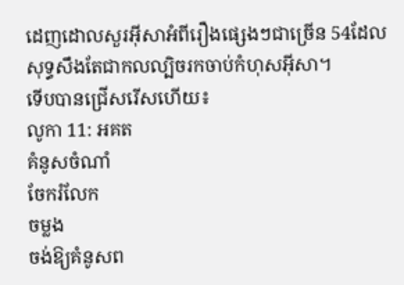ដេញដោលសួរអ៊ីសាអំពីរឿងផ្សេងៗជាច្រើន 54ដែលសុទ្ធសឹងតែជាកលល្បិចរកចាប់កំហុសអ៊ីសា។
ទើបបានជ្រើសរើសហើយ៖
លូកា 11: អគត
គំនូសចំណាំ
ចែករំលែក
ចម្លង
ចង់ឱ្យគំនូសព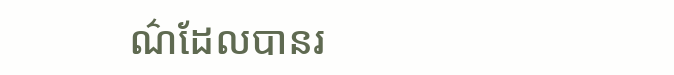ណ៌ដែលបានរ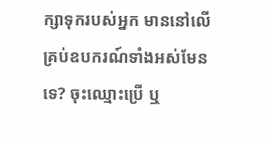ក្សាទុករបស់អ្នក មាននៅលើគ្រប់ឧបករណ៍ទាំងអស់មែនទេ? ចុះឈ្មោះប្រើ ឬ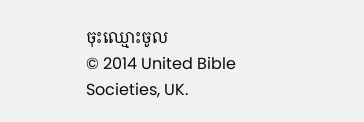ចុះឈ្មោះចូល
© 2014 United Bible Societies, UK.